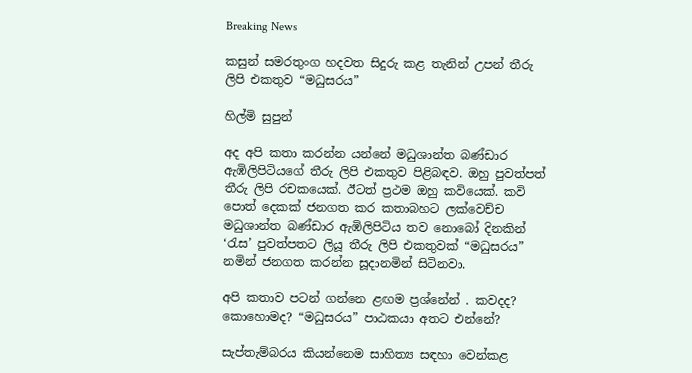Breaking News

කසුන් සමරතුංග හදවත සිදුරු කළ තැනින් උපන් තීරු ලිපි එකතුව “මධුසරය”

හිල්මි සුපුන්

අද අපි කතා කරන්න යන්නේ මධුශාන්ත බණ්ඩාර ඇඹිලිපිටියගේ තීරු ලිපි එකතුව පිළිබඳව. ඔහු පුවත්පත් තීරු ලිපි රචකයෙක්. ඊටත් ප්‍රථම ඔහු කවියෙක්. කවි පොත් දෙකක් ජනගත කර කතාබහට ලක්වෙච්ච මධුශාන්ත බණ්ඩාර ඇඹිලිපිටිය තව නොබෝ දිනකින් ‘රැස’ පුවත්පතට ලියූ තීරු ලිපි එකතුවක් “මධුසරය” නමින් ජනගත කරන්න සූදානමින් සිටිනවා.

අපි කතාව පටන් ගන්නෙ ළඟම ප්‍රශ්නේන් . කවදද? කොහොමද? “මධුසරය” පාඨකයා අතට එන්නේ?

සැප්තැම්බරය කියන්නෙම සාහිත්‍ය සඳහා වෙන්කළ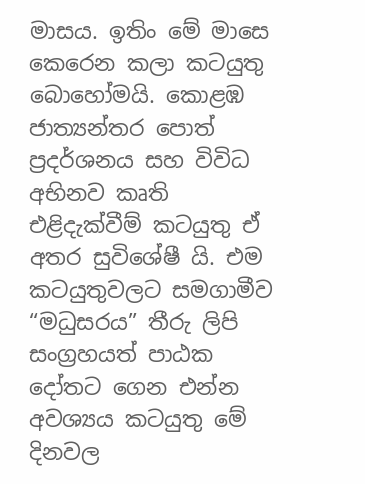මාසය. ඉතිං මේ මාසෙ කෙරෙන කලා කටයුතු බොහෝමයි. කොළඹ ජාත්‍යන්තර පොත් ප්‍රදර්ශනය සහ විවිධ අභිනව කෘති එළිදැක්වීම් කටයුතු ඒ අතර සුවිශේෂී යි. එම කටයුතුවලට සමගාමීව “මධුසරය” තීරු ලිපි සංග්‍රහයත් පාඨක දෝතට ගෙන එන්න අවශ්‍යය කටයුතු මේ දිනවල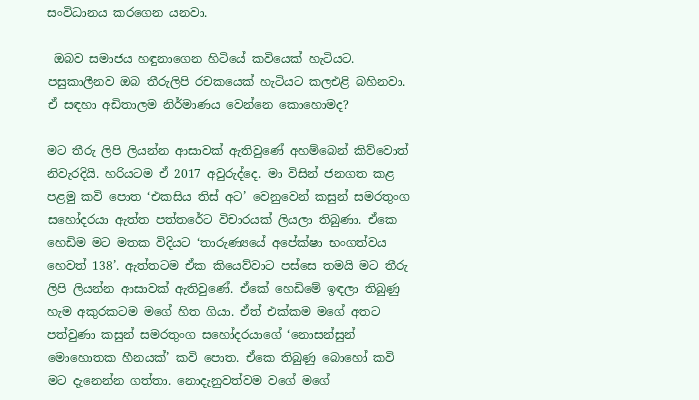සංවිධානය කරගෙන යනවා.

 ඔබව සමාජය හඳුනාගෙන හිටියේ කවියෙක් හැටියට. පසුකාලීනව ඔබ තීරුලිපි රචකයෙක් හැටියට කලඑළි බහිනවා. ඒ සඳහා අඩිතාලම නිර්මාණය වෙන්නෙ කොහොමද?

මට තීරු ලිපි ලියන්න ආසාවක් ඇතිවුණේ අහම්බෙන් කිව්වොත් නිවැරදියි. හරියටම ඒ 2017 අවුරුද්දෙ. මා විසින් ජනගත කළ පළමු කවි පොත ‘එකසිය තිස් අට’ වෙනුවෙන් කසුන් සමරතුංග සහෝදරයා ඇත්ත පත්තරේට විචාරයක් ලියලා තිබුණා. ඒකෙ හෙඩිම මට මතක විදියට ‘තාරුණ්‍යයේ අපේක්ෂා භංගත්වය හෙවත් 138’. ඇත්තටම ඒක කියෙව්වාට පස්සෙ තමයි මට තීරු ලිපි ලියන්න ආසාවක් ඇතිවුණේ. ඒකේ හෙඩිමේ ඉඳලා තිබුණු හැම අකුරකටම මගේ හිත ගියා. ඒත් එක්කම මගේ අතට පත්වුණා කසුන් සමරතුංග සහෝදරයාගේ ‘නොසන්සුන් මොහොතක හීනයක්’ කවි පොත. ඒකෙ තිබුණු බොහෝ කවි මට දැනෙන්න ගත්තා. නොදැනුවත්වම වගේ මගේ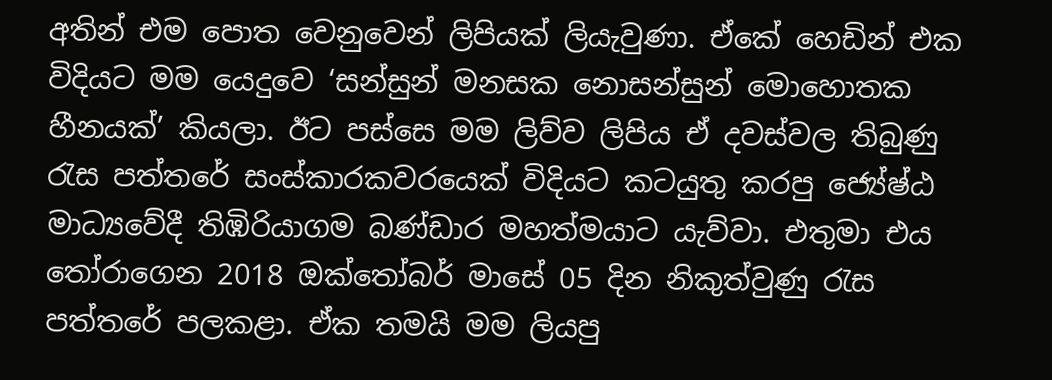අතින් එම පොත වෙනුවෙන් ලිපියක් ලියැවුණා. ඒකේ හෙඩින් එක විදියට මම යෙදුවෙ ‘සන්සුන් මනසක නොසන්සුන් මොහොතක හීනයක්’ කියලා. ඊට පස්සෙ මම ලිව්ව ලිපිය ඒ දවස්වල තිබුණු රැස පත්තරේ සංස්කාරකවරයෙක් විදියට කටයුතු කරපු ජ්‍යේෂ්ඨ මාධ්‍යවේදී තිඹිරියාගම බණ්ඩාර මහත්මයාට යැව්වා. එතුමා එය තෝරාගෙන 2018 ඔක්තෝබර් මාසේ 05 දින නිකුත්වුණු රැස පත්තරේ පලකළා. ඒක තමයි මම ලියපු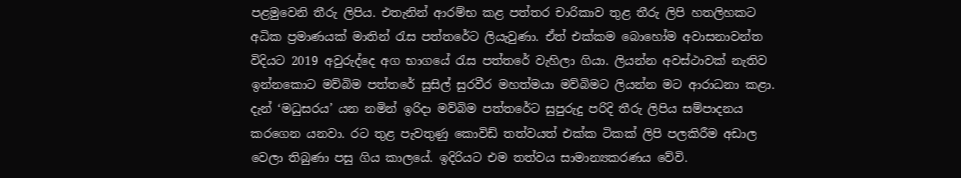පළමුවෙනි තීරු ලිපිය. එතැනින් ආරම්භ කළ පත්තර චාරිකාව තුළ තීරු ලිපි හතලිහකට අධික ප්‍රමාණයක් මාතින් රැස පත්තරේට ලියැවුණා. ඒත් එක්කම බොහෝම අවාසනාවන්ත විදියට 2019 අවුරුද්දෙ අග භාගයේ රැස පත්තරේ වැහිලා ගියා. ලියන්න අවස්ථාවක් නැතිව ඉන්නකොට මව්බිම පත්තරේ සුසිල් සුරවීර මහත්මයා මව්බිමට ලියන්න මට ආරාධනා කළා. දැන් ‘මධුසරය’ යන නමින් ඉරිදා මව්බිම පත්තරේට සුපුරුදු පරිදි තීරු ලිපිය සම්පාදනය කරගෙන යනවා. රට තුළ පැවතුණු කොවිඩ් තත්වයත් එක්ක ටිකක් ලිපි පලකිරීම අඩාල වෙලා තිබුණා පසු ගිය කාලයේ. ඉදිරියට එම තත්වය සාමාන්‍යකරණය වේවි.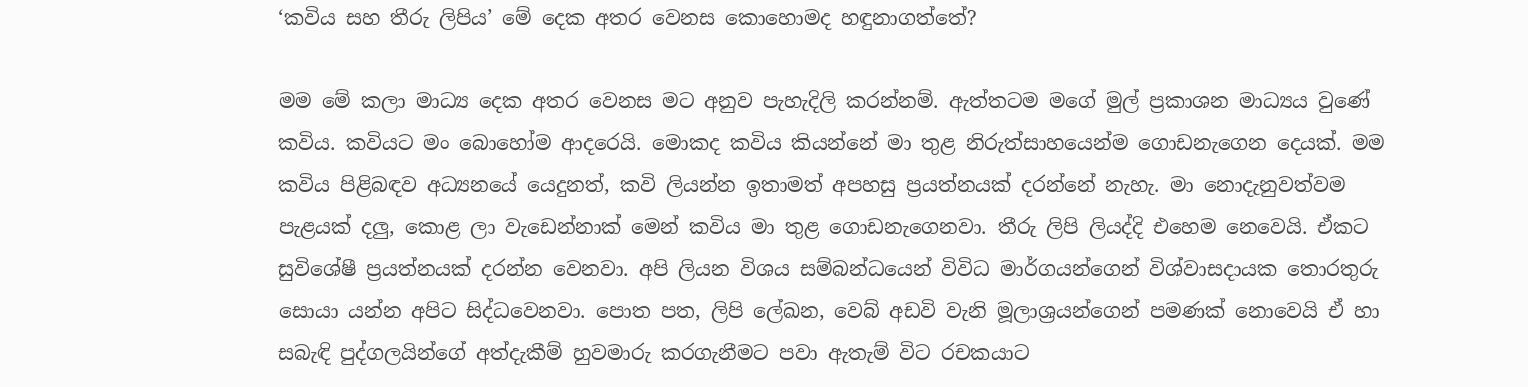‘කවිය සහ තීරු ලිපිය’ මේ දෙක අතර වෙනස කොහොමද හඳුනාගත්තේ?

මම මේ කලා මාධ්‍ය දෙක අතර වෙනස මට අනුව පැහැදිලි කරන්නම්. ඇත්තටම මගේ මුල් ප්‍රකාශන මාධ්‍යය වුණේ කවිය. කවියට මං බොහෝම ආදරෙයි. මොකද කවිය කියන්නේ මා තුළ නිරුත්සාහයෙන්ම ගොඩනැගෙන දෙයක්. මම කවිය පිළිබඳව අධ්‍යනයේ යෙදුනත්, කවි ලියන්න ඉතාමත් අපහසු ප්‍රයත්නයක් දරන්නේ නැහැ. මා නොදැනුවත්වම පැළයක් දලු, කොළ ලා වැඩෙන්නාක් මෙන් කවිය මා තුළ ගොඩනැගෙනවා. තීරු ලිපි ලියද්දි එහෙම නෙවෙයි. ඒකට සුවිශේෂී ප්‍රයත්නයක් දරන්න වෙනවා. අපි ලියන විශය සම්බන්ධයෙන් විවිධ මාර්ගයන්ගෙන් විශ්වාසදායක තොරතුරු සොයා යන්න අපිට සිද්ධවෙනවා. පොත පත, ලිපි ලේඛන, වෙබ් අඩවි වැනි මූලාශ්‍රයන්ගෙන් පමණක් නොවෙයි ඒ හා සබැඳි පුද්ගලයින්ගේ අත්දැකීම් හුවමාරු කරගැනීමට පවා ඇතැම් විට රචකයාට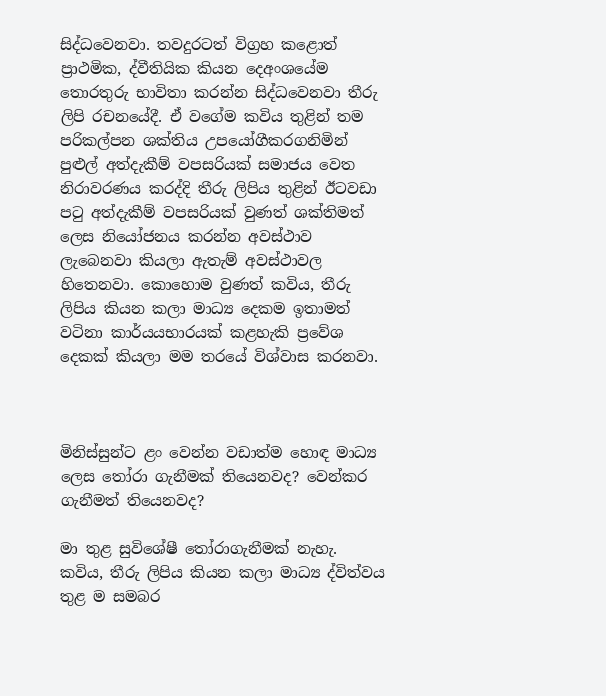සිද්ධවෙනවා. තවදුරටත් විග්‍රහ කළොත් ප්‍රාථමික, ද්වීතියික කියන දෙඅංශයේම තොරතුරු භාවිතා කරන්න සිද්ධවෙනවා තීරු ලිපි රචනයේදී. ඒ වගේම කවිය තුළින් තම පරිකල්පන ශක්තිය උපයෝගීකරගනිමින් පුළුල් අත්දැකීම් වපසරියක් සමාජය වෙත නිරාවරණය කරද්දි තීරු ලිපිය තුළින් ඊටවඩා පටු අත්දැකීම් වපසරියක් වුණත් ශක්තිමත් ලෙස නියෝජනය කරන්න අවස්ථාව ලැබෙනවා කියලා ඇතැම් අවස්ථාවල හිතෙනවා. කොහොම වුණත් කවිය, තීරු ලිපිය කියන කලා මාධ්‍ය දෙකම ඉතාමත් වටිනා කාර්යයභාරයක් කළහැකි ප්‍රවේශ දෙකක් කියලා මම තරයේ විශ්වාස කරනවා.



මිනිස්සුන්ට ළං වෙන්න වඩාත්ම හොඳ මාධ්‍ය ලෙස තෝරා ගැනීමක් තියෙනවද? වෙන්කර ගැනීමත් තියෙනවද?

මා තුළ සුවිශේෂී තෝරාගැනීමක් නැහැ. කවිය, තීරු ලිපිය කියන කලා මාධ්‍ය ද්විත්වය තුළ ම සමබර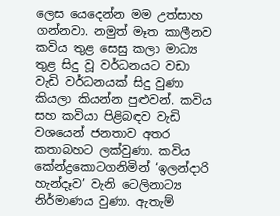ලෙස යෙදෙන්න මම උත්සාහ ගන්නවා. නමුත් මෑත කාලීනව කවිය තුළ සෙසු කලා මාධ්‍ය තුළ සිදු වූ වර්ධනයට වඩා වැඩි වර්ධනයක් සිදු වුණා කියලා කියන්න පුළුවන්. කවිය සහ කවියා පිළිබඳව වැඩි වශයෙන් ජනතාව අතර කතාබහට ලක්වුණා. කවිය කේන්ද්‍රකොටගනිමින් ‘ඉලන්දාරි හැන්දෑව’ වැනි ටෙලිනාට්‍ය නිර්මාණය වුණා. ඇතැම්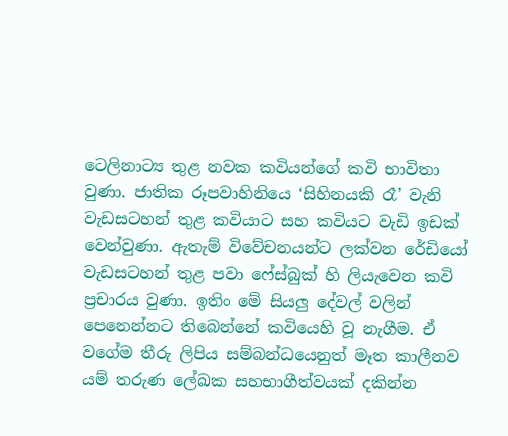ටෙලිනාට්‍ය තුළ නවක කවියන්ගේ කවි භාවිතා වුණා. ජාතික රූපවාහිනියෙ ‘සිහිනයකි රෑ’ වැනි වැඩසටහන් තුළ කවියාට සහ කවියට වැඩි ඉඩක් වෙන්වුණා. ඇතැම් විවේචනයන්ට ලක්වන රේඩියෝ වැඩසටහන් තුළ පවා ෆේස්බුක් හි ලියැවෙන කවි ප්‍රචාරය වුණා. ඉතිං මේ සියලු දේවල් වලින් පෙනෙන්නට තිබෙන්නේ කවියෙහි වූ නැගීම. ඒ වගේම තීරු ලිපිය සම්බන්ධයෙනුත් මෑත කාලීනව යම් තරුණ ලේඛක සහභාගීත්වයක් දකින්න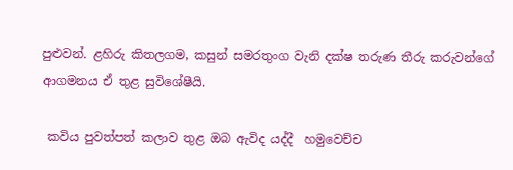පුළුවන්. ළහිරු කිතලගම, කසුන් සමරතුංග වැනි දක්ෂ තරුණ තීරු කරුවන්ගේ ආගමනය ඒ තුළ සුවිශේෂීයි.

 කවිය පුවත්පත් කලාව තුළ ඔබ ඇවිද යද්දී  හමුවෙච්ච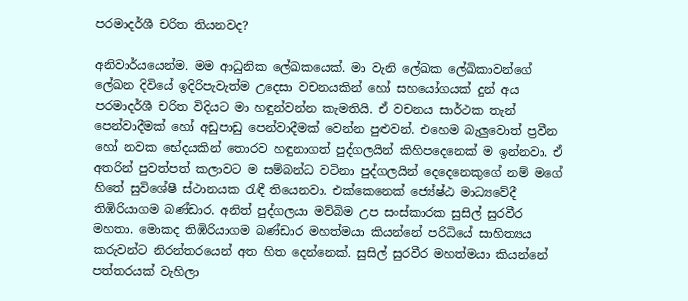පරමාදර්ශී චරිත තියනවද?

අනිවාර්යයෙන්ම. මම ආධුනික ලේඛකයෙක්. මා වැනි ලේඛක ලේඛිකාවන්ගේ ලේඛන දිවියේ ඉදිරිපැවැත්ම උදෙසා වචනයකින් හෝ සහයෝගයක් දුන් අය පරමාදර්ශී චරිත විදියට මා හඳුන්වන්න කැමතියි. ඒ වචනය සාර්ථක තැන් පෙන්වාදීමක් හෝ අඩුපාඩු පෙන්වාදීමක් වෙන්න පුළුවන්. එහෙම බැලුවොත් ප්‍රවීන හෝ නවක භේදයකින් තොරව හඳුනාගත් පුද්ගලයින් කිහිපදෙනෙක් ම ඉන්නවා. ඒ අතරින් පුවත්පත් කලාවට ම සම්බන්ධ වටිනා පුද්ගලයින් දෙදෙනෙකුගේ නම් මගේ හිතේ සුවිශේෂී ස්ථානයක රැඳී තියෙනවා. එක්කෙනෙක් ජ්‍යේෂ්ඨ මාධ්‍යවේදී තිඹිරියාගම බණ්ඩාර. අනිත් පුද්ගලයා මව්බිම උප සංස්කාරක සුසිල් සුරවීර මහතා. මොකද තිඹිරියාගම බණ්ඩාර මහත්මයා කියන්නේ පරිධියේ සාහිත්‍යය කරුවන්ට නිරන්තරයෙන් අත හිත දෙන්නෙක්. සුසිල් සුරවීර මහත්මයා කියන්නේ පත්තරයක් වැහිලා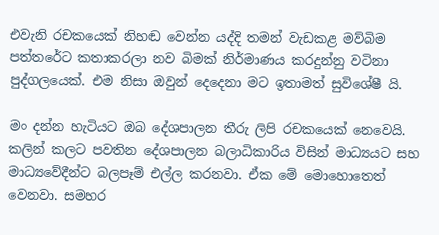එවැනි රචකයෙක් නිහඬ වෙන්න යද්දි තමන් වැඩකළ මව්බිම පත්තරේට කතාකරලා නව බිමක් නිර්මාණය කරදුන්නු වටිනා පුද්ගලයෙක්. එම නිසා ඔවුන් දෙදෙනා මට ඉතාමත් සුවිශේෂී යි.

මං දන්න හැටියට ඔබ දේශපාලන තීරු ලිපි රචකයෙක් නෙවෙයි. කලින් කලට පවතින දේශපාලන බලාධිකාරිය විසින් මාධ්‍යයට සහ මාධ්‍යවේදීන්ට බලපෑම් එල්ල කරනවා. ඒක මේ මොහොතෙත් වෙනවා. සමහර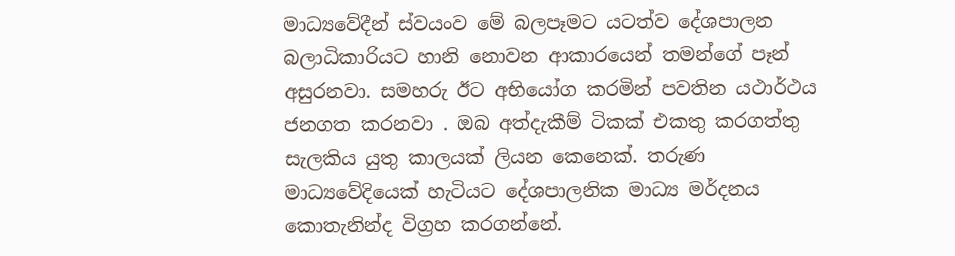මාධ්‍යවේදීන් ස්වයංව මේ බලපෑමට යටත්ව දේශපාලන බලාධිකාරියට හානි නොවන ආකාරයෙන් තමන්ගේ පෑන් අසුරනවා. සමහරු ඊට අභියෝග කරමින් පවතින යථාර්ථය ජනගත කරනවා . ඔබ අත්දැකීම් ටිකක් එකතු කරගත්තු සැලකිය යුතු කාලයක් ලියන කෙනෙක්. තරුණ මාධ්‍යවේදියෙක් හැටියට දේශපාලනික මාධ්‍ය මර්දනය කොතැනින්ද විග්‍රහ කරගන්නේ.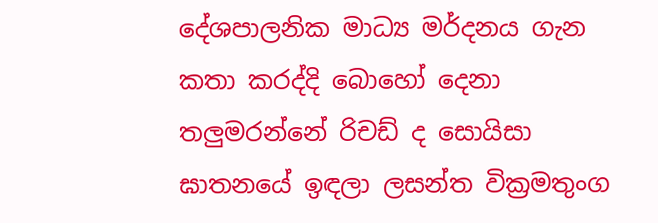දේශපාලනික මාධ්‍ය මර්දනය ගැන කතා කරද්දි බොහෝ දෙනා තලුමරන්නේ රිචඩ් ද සොයිසා ඝාතනයේ ඉඳලා ලසන්ත වික්‍රමතුංග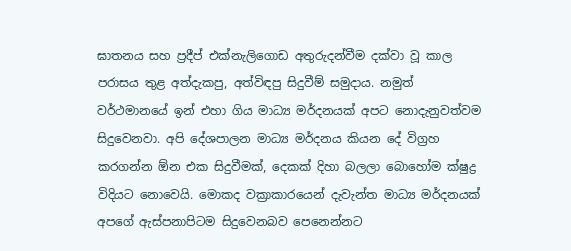ඝාතනය සහ ප්‍රදීප් එක්නැලිගොඩ අතුරුදන්වීම දක්වා වූ කාල පරාසය තුළ අත්දැකපු, අත්විඳපු සිදුවීම් සමුදාය. නමුත් වර්ථමානයේ ඉන් එහා ගිය මාධ්‍ය මර්දනයක් අපට නොදැනුවත්වම සිදුවෙනවා. අපි දේශපාලන මාධ්‍ය මර්දනය කියන දේ විග්‍රහ කරගන්න ඕන එක සිදුවීමක්, දෙකක් දිහා බලලා බොහෝම ක්ෂුද්‍ර විදියට නොවෙයි. මොකද වක්‍රාකාරයෙන් දැවැන්ත මාධ්‍ය මර්දනයක් අපගේ ඇස්පනාපිටම සිදුවෙනබව පෙනෙන්නට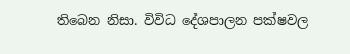තිබෙන නිසා. විවිධ දේශපාලන පක්ෂවල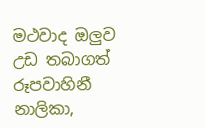මථවාද ඔලුව උඩ තබාගත් රූපවාහිනී නාලිකා,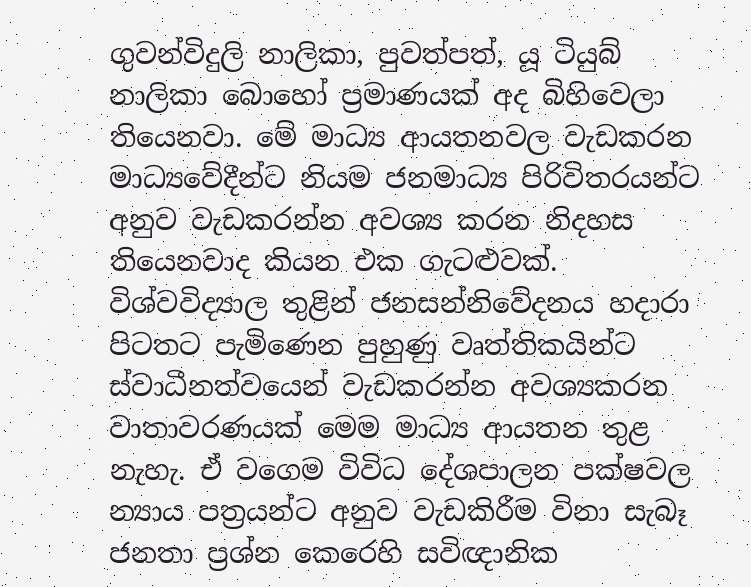ගුවන්විදුලි නාලිකා, පුවත්පත්, යූ ටියුබ් නාලිකා බොහෝ ප්‍රමාණයක් අද බිහිවෙලා තියෙනවා. මේ මාධ්‍ය ආයතනවල වැඩකරන මාධ්‍යවේදීන්ට නියම ජනමාධ්‍ය පිරිවිතරයන්ට අනුව වැඩකරන්න අවශ්‍ය කරන නිදහස තියෙනවාද කියන එක ගැටළුවක්. විශ්වවිද්‍යාල තුළින් ජනසන්නිවේදනය හදාරා පිටතට පැමිණෙන පුහුණු වෘත්තිකයින්ට ස්වාධීනත්වයෙන් වැඩකරන්න අවශ්‍යකරන වාතාවරණයක් මෙම මාධ්‍ය ආයතන තුළ නැහැ. ඒ වගෙම විවිධ දේශපාලන පක්ෂවල න්‍යාය පත්‍රයන්ට අනුව වැඩකිරීම විනා සැබෑ ජනතා ප්‍රශ්න කෙරෙහි සවිඥානික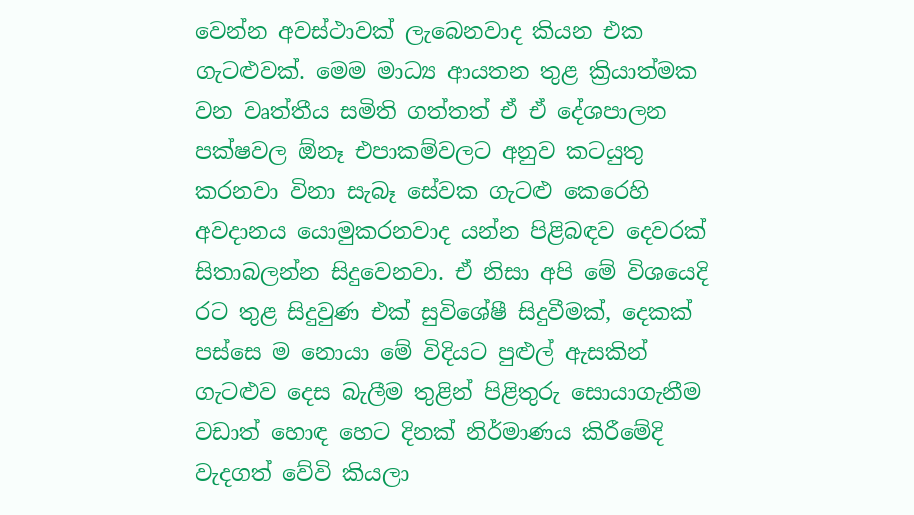වෙන්න අවස්ථාවක් ලැබෙනවාද කියන එක ගැටළුවක්. මෙම මාධ්‍ය ආයතන තුළ ක්‍රියාත්මක වන වෘත්තීය සමිති ගත්තත් ඒ ඒ දේශපාලන පක්ෂවල ඕනෑ එපාකම්වලට අනුව කටයුතු කරනවා විනා සැබෑ සේවක ගැටළු කෙරෙහි අවදානය යොමුකරනවාද යන්න පිළිබඳව දෙවරක් සිතාබලන්න සිදුවෙනවා. ඒ නිසා අපි මේ විශයෙදි රට තුළ සිදුවුණ එක් සුවිශේෂී සිදුවීමක්, දෙකක් පස්සෙ ම නොයා මේ විදියට පුළුල් ඇසකින් ගැටළුව දෙස බැලීම තුළින් පිළිතුරු සොයාගැනීම වඩාත් හොඳ හෙට දිනක් නිර්මාණය කිරීමේදි වැදගත් වේවි කියලා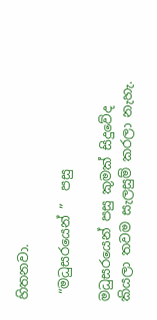හිතනවා.

 “මධුසරයෙන් ”  පසු

මධුසරයෙන් පසු කුමක් සිදුවේද කියලා තවම සැලසුම් කරලා නැහැ.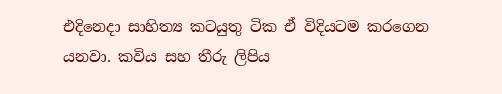එදිනෙදා සාහිත්‍ය කටයුතු ටික ඒ විදියටම කරගෙන යනවා. කවිය සහ තීරු ලිපිය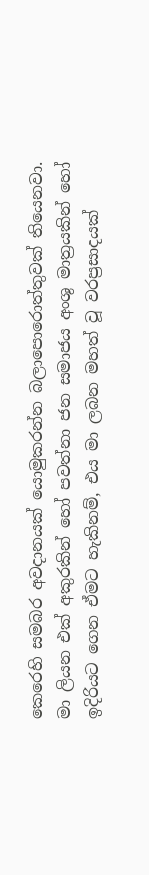කෙරෙහි සමබර අවදානයක් යොමුකරන්න බලාපොරොත්තුවක් තියෙනවා. මා ලියන එක් අකුරකින් හෝ පවත්නා ජන සමාජය අංශු මාත්‍රයකින් හෝ ඉදිරියට ගෙන ඒමට හැකිනම්, එය මා ලබන මහත් වූ වරප්‍රසාදයක්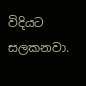විදියට සලකනවා.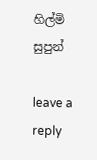හිල්මි සුපුන්

leave a reply